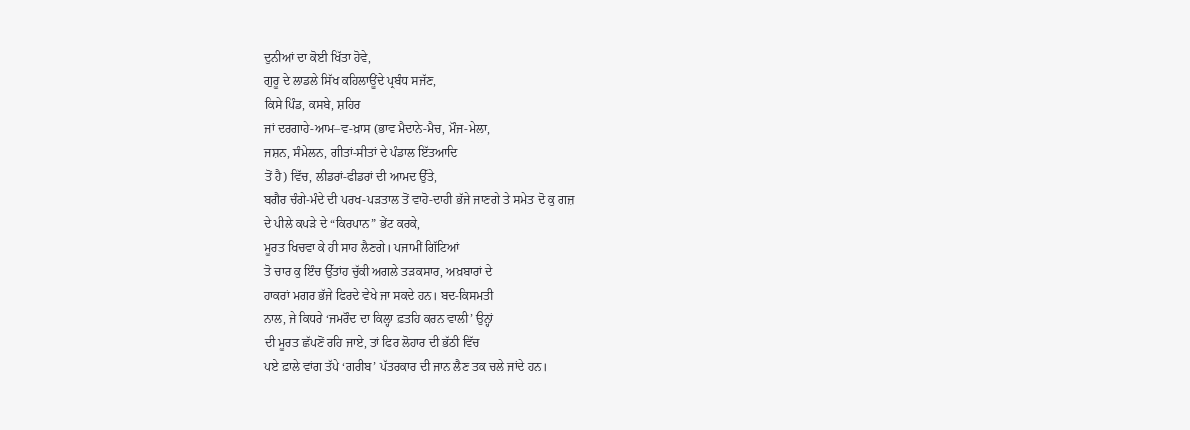ਦੁਨੀਆਂ ਦਾ ਕੋਈ ਖਿੱਤਾ ਹੋਵੇ,
ਗੁਰੂ ਦੇ ਲਾਡਲੇ ਸਿੱਖ ਕਹਿਲਾਊਂਦੇ ਪ੍ਰਬੰਧ ਸਜੱਣ,
ਕਿਸੇ ਪਿੰਡ, ਕਸਬੇ, ਸ਼ਹਿਰ
ਜਾਂ ਦਰਗਾਹੇ-ਆਮ–ਵ-ਖ਼ਾਸ (ਭਾਵ ਮੈਦਾਨੇ-ਮੈਚ, ਮੌਜ-ਮੇਲਾ,
ਜਸ਼ਨ, ਸੰਮੇਲਨ, ਗੀਤਾਂ-ਸੀਤਾਂ ਦੇ ਪੰਡਾਲ ਇੱਤਆਦਿ
ਤੋਂ ਹੈ) ਵਿੱਚ, ਲੀਡਰਾਂ-ਫੀਡਰਾਂ ਦੀ ਆਮਦ ਉੱਤੇ,
ਬਗੈਰ ਚੰਗੇ-ਮੰਦੇ ਦੀ ਪਰਖ-ਪੜਤਾਲ ਤੋਂ ਵਾਹੋ-ਦਾਹੀ ਭੱਜੇ ਜਾਣਗੇ ਤੇ ਸਮੇਤ ਦੋ ਕੁ ਗਜ਼
ਦੇ ਪੀਲੇ ਕਪੜੇ ਦੇ “ਕਿਰਪਾਨ” ਭੇਂਟ ਕਰਕੇ,
ਮੂਰਤ ਖਿਚਵਾ ਕੇ ਹੀ ਸਾਹ ਲੈਣਗੇ। ਪਜਾਮੀਂ ਗਿੱਟਿਆਂ
ਤੋ ਚਾਰ ਕੁ ਇੰਚ ਉੱਤਾਂਹ ਚੁੱਕੀ ਅਗਲੇ ਤੜਕਸਾਰ, ਅਖ਼ਬਾਰਾਂ ਦੇ
ਹਾਕਰਾਂ ਮਗਰ ਭੱਜੇ ਫਿਰਦੇ ਵੇਖੇ ਜਾ ਸਕਦੇ ਹਨ। ਬਦ-ਕਿਸਮਤੀ
ਨਾਲ, ਜੇ ਕਿਧਰੇ ‘ਜਮਰੌਦ ਦਾ ਕਿਲ੍ਹਾ ਫ਼ਤਹਿ ਕਰਨ ਵਾਲੀ’ ਉਨ੍ਹਾਂ
ਦੀ ਮੂਰਤ ਛੱਪਣੋਂ ਰਹਿ ਜਾਏ, ਤਾਂ ਫਿਰ ਲੋਹਾਰ ਦੀ ਭੱਠੀ ਵਿੱਚ
ਪਏ ਫ਼ਾਲੇ ਵਾਂਗ ਤੱਪੇ ‘ਗਰੀਬ’ ਪੱਤਰਕਾਰ ਦੀ ਜਾਨ ਲੈਣ ਤਕ ਚਲੇ ਜਾਂਦੇ ਹਨ।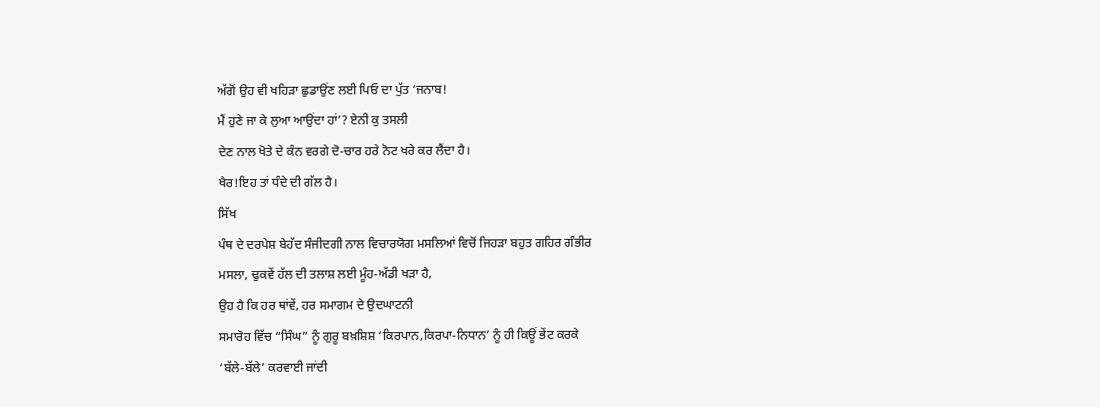ਅੱਗੋਂ ਉਹ ਵੀ ਖਹਿੜਾ ਛੁਡਾਉਂਣ ਲਈ ਪਿਓ ਦਾ ਪੁੱਤ ‘ਜਨਾਬ!
ਮੈਂ ਹੁਣੇ ਜਾ ਕੇ ਲੁਆ ਆਉਂਦਾ ਹਾਂ’? ਏਨੀ ਕੁ ਤਸਲੀ
ਦੇਣ ਨਾਲ ਖੋਤੇ ਦੇ ਕੰਨ ਵਰਗੇ ਦੋ-ਚਾਰ ਹਰੇ ਨੋਟ ਖਰੇ ਕਰ ਲੈਂਦਾ ਹੈ।
ਖੈਰ!ਇਹ ਤਾਂ ਧੰਦੇ ਦੀ ਗੱਲ ਹੈ।
ਸਿੱਖ
ਪੰਥ ਦੇ ਦਰਪੇਸ਼ ਬੇਹੱਦ ਸੰਜੀਦਗੀ ਨਾਲ ਵਿਚਾਰਯੋਗ ਮਸਲਿਆਂ ਵਿਚੋਂ ਜਿਹੜਾ ਬਹੁਤ ਗਹਿਰ ਗੰਭੀਰ
ਮਸਲਾ, ਢੁਕਵੇਂ ਹੱਲ ਦੀ ਤਲਾਸ਼ ਲਈ ਮੂੰਹ-ਅੱਡੀ ਖੜਾ ਹੈ,
ਉਹ ਹੈ ਕਿ ਹਰ ਥਾਂਵੇਂ, ਹਰ ਸਮਾਗਮ ਦੇ ਉਦਘਾਟਨੀ
ਸਮਾਰੋਹ ਵਿੱਚ “ਸਿੰਘ” ਨੂੰ ਗੁਰੂ ਬਖ਼ਸ਼ਿਸ਼ ‘ਕਿਰਪਾਨ,ਕਿਰਪਾ-ਨਿਧਾਨ’ ਨੂੰ ਹੀ ਕਿਊਂ ਭੇਂਟ ਕਰਕੇ
‘ਬੱਲੇ-ਬੱਲੇ’ ਕਰਵਾਈ ਜਾਂਦੀ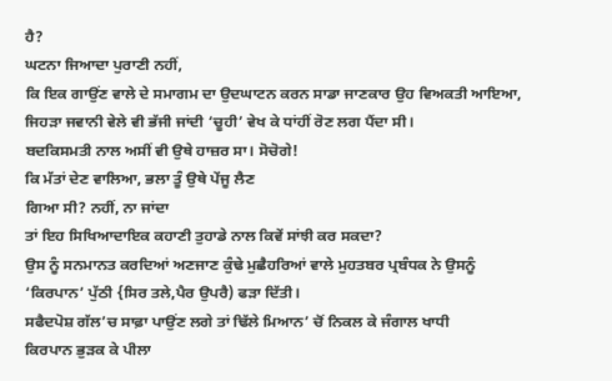ਹੈ?
ਘਟਨਾ ਜਿਆਦਾ ਪੁਰਾਣੀ ਨਹੀਂ,
ਕਿ ਇਕ ਗਾਉਂਣ ਵਾਲੇ ਦੇ ਸਮਾਗਮ ਦਾ ਉਦਘਾਟਨ ਕਰਨ ਸਾਡਾ ਜਾਣਕਾਰ ਉਹ ਵਿਅਕਤੀ ਆਇਆ,
ਜਿਹੜਾ ਜਵਾਨੀ ਵੇਲੇ ਵੀ ਭੱਜੀ ਜਾਂਦੀ ‘ਚੂਹੀ’ ਵੇਖ ਕੇ ਧਾਂਹੀਂ ਰੋਣ ਲਗ ਪੈਂਦਾ ਸੀ।
ਬਦਕਿਸਮਤੀ ਨਾਲ ਅਸੀਂ ਵੀ ਉਥੇ ਹਾਜ਼ਰ ਸਾ। ਸੋਚੋਗੇ!
ਕਿ ਮੱਤਾਂ ਦੇਣ ਵਾਲਿਆ, ਭਲਾ ਤੂੰ ਉਥੇ ਪੇਂਜੂ ਲੈਣ
ਗਿਆ ਸੀ? ਨਹੀਂ, ਨਾ ਜਾਂਦਾ
ਤਾਂ ਇਹ ਸਿਖਿਆਦਾਇਕ ਕਹਾਣੀ ਤੁਹਾਡੇ ਨਾਲ ਕਿਵੇਂ ਸਾਂਝੀ ਕਰ ਸਕਦਾ?
ਉਸ ਨੂੰ ਸਨਮਾਨਤ ਕਰਦਿਆਂ ਅਣਜਾਣ ਕੁੰਢੇ ਮੁਛੈਹਰਿਆਂ ਵਾਲੇ ਮੁਹਤਬਰ ਪ੍ਰਬੰਧਕ ਨੇ ਉਸਨੂੰ
‘ਕਿਰਪਾਨ’ ਪੁੱਠੀ {ਸਿਰ ਤਲੇ,ਪੈਰ ਉਪਰੈ) ਫੜਾ ਦਿੱਤੀ।
ਸਫੈਦਪੋਸ਼ ਗੱਲ’ਚ ਸਾਫ਼ਾ ਪਾਉਂਣ ਲਗੇ ਤਾਂ ਢਿੱਲੇ ਮਿਆਨ’ ਚੋਂ ਨਿਕਲ ਕੇ ਜੰਗਾਲ ਖਾਧੀ
ਕਿਰਪਾਨ ਭੁੜਕ ਕੇ ਪੀਲਾ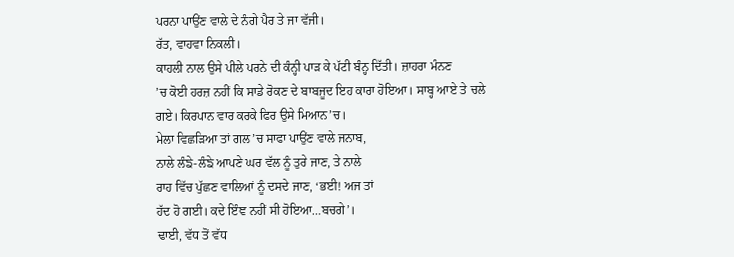ਪਰਨਾ ਪਾਉਂਣ ਵਾਲੇ ਦੇ ਨੰਗੇ ਪੈਰ ਤੇ ਜਾ ਵੱਜੀ।
ਰੱਤ, ਵਾਹਵਾ ਨਿਕਲੀ।
ਕਾਹਲੀ ਨਾਲ ਉਸੇ ਪੀਲੇ ਪਰਨੇ ਦੀ ਕੰਨ੍ਹੀ ਪਾੜ ਕੇ ਪੱਟੀ ਬੰਨ੍ਹ ਦਿੱਤੀ। ਜ਼ਾਹਰਾ ਮੰਨਣ
’ਚ ਕੋਈ ਹਰਜ਼ ਨਹੀਂ ਕਿ ਸਾਡੇ ਰੋਕਣ ਦੇ ਬਾਬਜੂਦ ਇਹ ਕਾਰਾ ਹੋਇਆ। ਸਾਬ੍ਹ ਆਏ ਤੇ ਚਲੇ
ਗਏ। ਕਿਰਪਾਨ ਵਾਰ ਕਰਕੇ ਫਿਰ ਉਸੇ ਮਿਆਨ’ਚ।
ਮੇਲਾ ਵਿਛੜਿਆ ਤਾਂ ਗਲ’ਚ ਸਾਫਾ ਪਾਉਂਣ ਵਾਲੇ ਜਨਾਬ,
ਨਾਲੇ ਲੰਙੇ-ਲੰਙੇ ਆਪਣੇ ਘਰ ਵੱਲ ਨੂੰ ਤੁਰੇ ਜਾਣ, ਤੇ ਨਾਲੇ
ਰਾਹ ਵਿੱਚ ਪੁੱਛਣ ਵਾਲਿਆਂ ਨੂੰ ਦਸਦੇ ਜਾਣ, ‘ਭਈ! ਅਜ ਤਾਂ
ਹੱਦ ਹੋ ਗਈ। ਕਦੇ ਇੰਞ ਨਹੀਂ ਸੀ ਹੋਇਆ…ਬਚਗੇ’।
ਢਾਈ, ਵੱਧ ਤੋਂ ਵੱਧ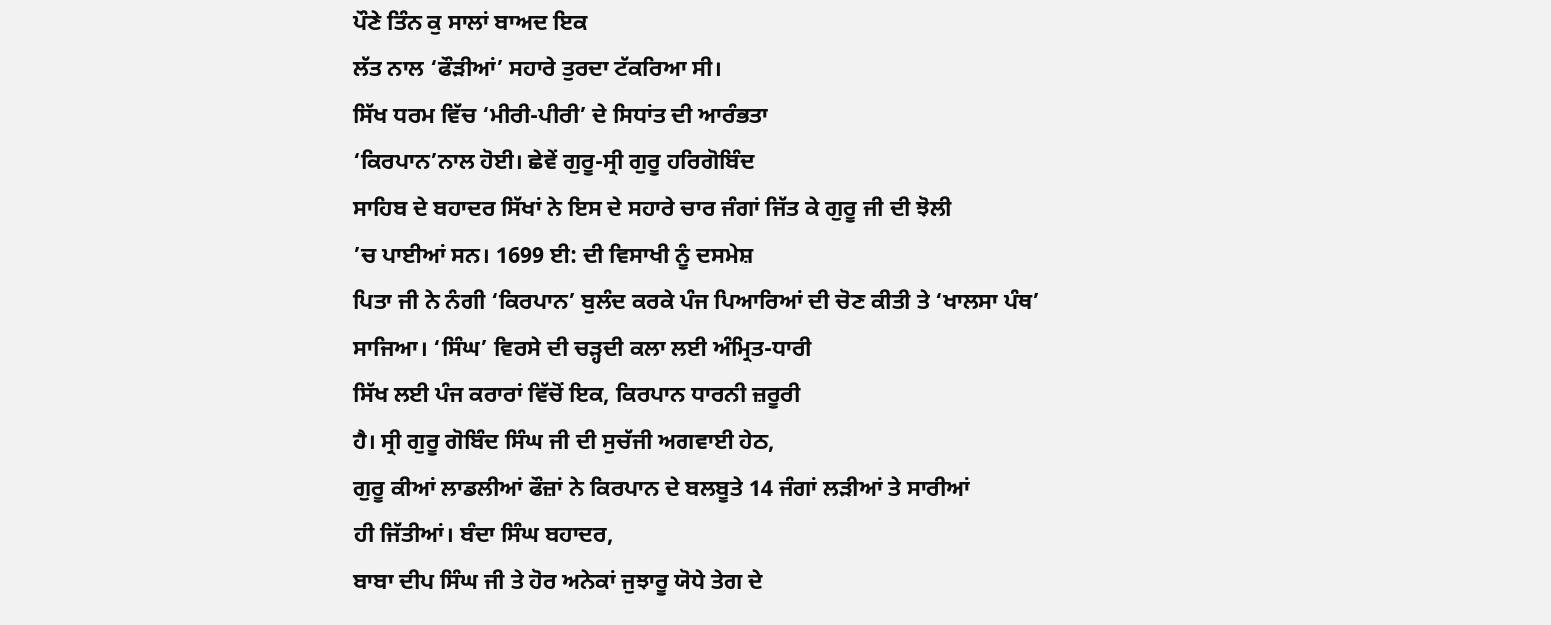ਪੌਣੇ ਤਿੰਨ ਕੁ ਸਾਲਾਂ ਬਾਅਦ ਇਕ
ਲੱਤ ਨਾਲ ‘ਫੌੜੀਆਂ’ ਸਹਾਰੇ ਤੁਰਦਾ ਟੱਕਰਿਆ ਸੀ।
ਸਿੱਖ ਧਰਮ ਵਿੱਚ ‘ਮੀਰੀ-ਪੀਰੀ’ ਦੇ ਸਿਧਾਂਤ ਦੀ ਆਰੰਭਤਾ
‘ਕਿਰਪਾਨ’ਨਾਲ ਹੋਈ। ਛੇਵੇਂ ਗੁਰੂ-ਸ੍ਰੀ ਗੁਰੂ ਹਰਿਗੋਬਿੰਦ
ਸਾਹਿਬ ਦੇ ਬਹਾਦਰ ਸਿੱਖਾਂ ਨੇ ਇਸ ਦੇ ਸਹਾਰੇ ਚਾਰ ਜੰਗਾਂ ਜਿੱਤ ਕੇ ਗੁਰੂ ਜੀ ਦੀ ਝੋਲੀ
’ਚ ਪਾਈਆਂ ਸਨ। 1699 ਈ: ਦੀ ਵਿਸਾਖੀ ਨੂੰ ਦਸਮੇਸ਼
ਪਿਤਾ ਜੀ ਨੇ ਨੰਗੀ ‘ਕਿਰਪਾਨ’ ਬੁਲੰਦ ਕਰਕੇ ਪੰਜ ਪਿਆਰਿਆਂ ਦੀ ਚੋਣ ਕੀਤੀ ਤੇ ‘ਖਾਲਸਾ ਪੰਥ’
ਸਾਜਿਆ। ‘ਸਿੰਘ’ ਵਿਰਸੇ ਦੀ ਚੜ੍ਹਦੀ ਕਲਾ ਲਈ ਅੰਮ੍ਰਿਤ-ਧਾਰੀ
ਸਿੱਖ ਲਈ ਪੰਜ ਕਰਾਰਾਂ ਵਿੱਚੋਂ ਇਕ, ਕਿਰਪਾਨ ਧਾਰਨੀ ਜ਼ਰੂਰੀ
ਹੈ। ਸ੍ਰੀ ਗੁਰੂ ਗੋਬਿੰਦ ਸਿੰਘ ਜੀ ਦੀ ਸੁਚੱਜੀ ਅਗਵਾਈ ਹੇਠ,
ਗੁਰੂ ਕੀਆਂ ਲਾਡਲੀਆਂ ਫੌਜ਼ਾਂ ਨੇ ਕਿਰਪਾਨ ਦੇ ਬਲਬੂਤੇ 14 ਜੰਗਾਂ ਲੜੀਆਂ ਤੇ ਸਾਰੀਆਂ
ਹੀ ਜਿੱਤੀਆਂ। ਬੰਦਾ ਸਿੰਘ ਬਹਾਦਰ,
ਬਾਬਾ ਦੀਪ ਸਿੰਘ ਜੀ ਤੇ ਹੋਰ ਅਨੇਕਾਂ ਜੁਝਾਰੂ ਯੋਧੇ ਤੇਗ ਦੇ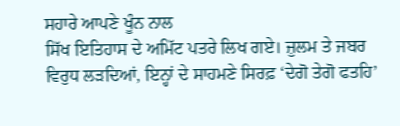ਸਹਾਰੇ ਆਪਣੇ ਖੂੰਨ ਨਾਲ
ਸਿੱਖ ਇਤਿਹਾਸ ਦੇ ਅਮਿੱਟ ਪਤਰੇ ਲਿਖ ਗਏ। ਜ਼ੁਲਮ ਤੇ ਜਬਰ
ਵਿਰੁਧ ਲੜਦਿਆਂ, ਇਨ੍ਹਾਂ ਦੇ ਸਾਹਮਣੇ ਸਿਰਫ਼ ‘ਦੇਗੋ ਤੇਗੋ ਫਤਹਿ’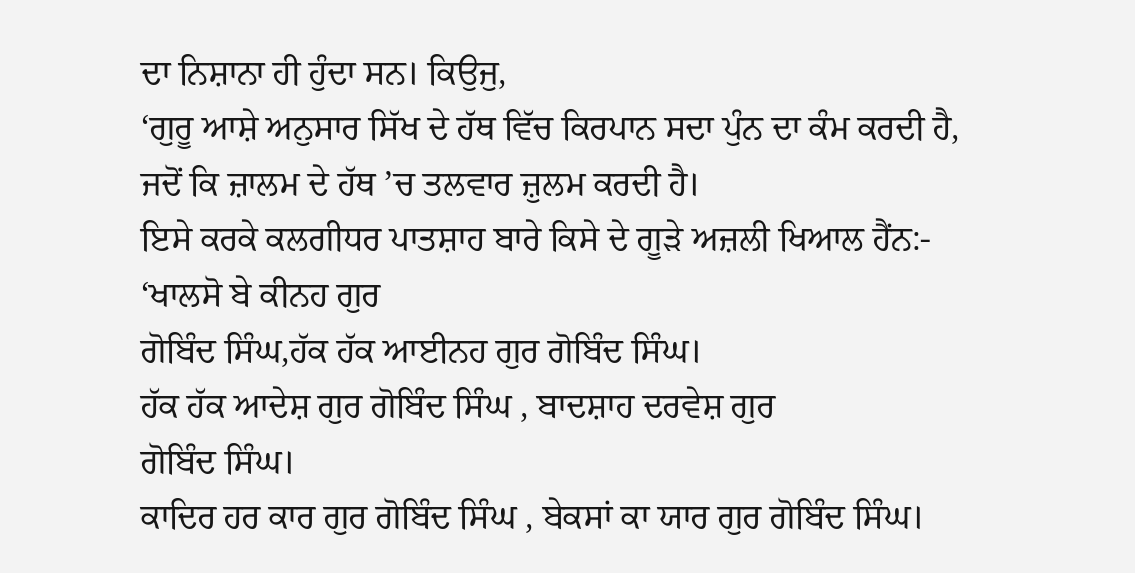ਦਾ ਨਿਸ਼ਾਨਾ ਹੀ ਹੁੰਦਾ ਸਨ। ਕਿਉਜੁ,
‘ਗੁਰੂ ਆਸ਼ੇ ਅਨੁਸਾਰ ਸਿੱਖ ਦੇ ਹੱਥ ਵਿੱਚ ਕਿਰਪਾਨ ਸਦਾ ਪੁੰਨ ਦਾ ਕੰਮ ਕਰਦੀ ਹੈ,
ਜਦੋਂ ਕਿ ਜ਼ਾਲਮ ਦੇ ਹੱਥ ’ਚ ਤਲਵਾਰ ਜ਼ੁਲਮ ਕਰਦੀ ਹੈ।
ਇਸੇ ਕਰਕੇ ਕਲਗੀਧਰ ਪਾਤਸ਼ਾਹ ਬਾਰੇ ਕਿਸੇ ਦੇ ਗੂੜੇ ਅਜ਼ਲੀ ਖਿਆਲ ਹੈਂਨ:-
‘ਖਾਲਸੋ ਬੇ ਕੀਨਹ ਗੁਰ
ਗੋਬਿੰਦ ਸਿੰਘ,ਹੱਕ ਹੱਕ ਆਈਨਹ ਗੁਰ ਗੋਬਿੰਦ ਸਿੰਘ।
ਹੱਕ ਹੱਕ ਆਦੇਸ਼ ਗੁਰ ਗੋਬਿੰਦ ਸਿੰਘ , ਬਾਦਸ਼ਾਹ ਦਰਵੇਸ਼ ਗੁਰ
ਗੋਬਿੰਦ ਸਿੰਘ।
ਕਾਦਿਰ ਹਰ ਕਾਰ ਗੁਰ ਗੋਬਿੰਦ ਸਿੰਘ , ਬੇਕਸਾਂ ਕਾ ਯਾਰ ਗੁਰ ਗੋਬਿੰਦ ਸਿੰਘ।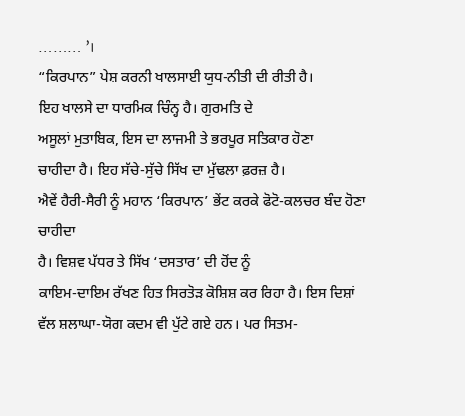……… ’।
“ਕਿਰਪਾਨ” ਪੇਸ਼ ਕਰਨੀ ਖਾਲਸਾਈ ਯੁਧ-ਨੀਤੀ ਦੀ ਰੀਤੀ ਹੈ।
ਇਹ ਖਾਲਸੇ ਦਾ ਧਾਰਮਿਕ ਚਿੰਨ੍ਹ ਹੈ। ਗੁਰਮਤਿ ਦੇ
ਅਸੂਲਾਂ ਮੁਤਾਬਿਕ, ਇਸ ਦਾ ਲਾਜਮੀ ਤੇ ਭਰਪੂਰ ਸਤਿਕਾਰ ਹੋਣਾ
ਚਾਹੀਦਾ ਹੈ। ਇਹ ਸੱਚੇ-ਸੁੱਚੇ ਸਿੱਖ ਦਾ ਮੁੱਢਲਾ ਫ਼ਰਜ਼ ਹੈ।
ਐਵੇਂ ਹੈਰੀ-ਸੈਰੀ ਨੂੰ ਮਹਾਨ ‘ਕਿਰਪਾਨ’ ਭੇਂਟ ਕਰਕੇ ਫੋਟੋ-ਕਲਚਰ ਬੰਦ ਹੋਣਾ ਚਾਹੀਦਾ
ਹੈ। ਵਿਸ਼ਵ ਪੱਧਰ ਤੇ ਸਿੱਖ ‘ਦਸਤਾਰ’ ਦੀ ਹੋਂਦ ਨੂੰ
ਕਾਇਮ-ਦਾਇਮ ਰੱਖਣ ਹਿਤ ਸਿਰਤੋੜ ਕੋਸ਼ਿਸ਼ ਕਰ ਰਿਹਾ ਹੈ। ਇਸ ਦਿਸ਼ਾਂ
ਵੱਲ ਸ਼ਲਾਘਾ-ਯੋਗ ਕਦਮ ਵੀ ਪੁੱਟੇ ਗਏ ਹਨ। ਪਰ ਸਿਤਮ-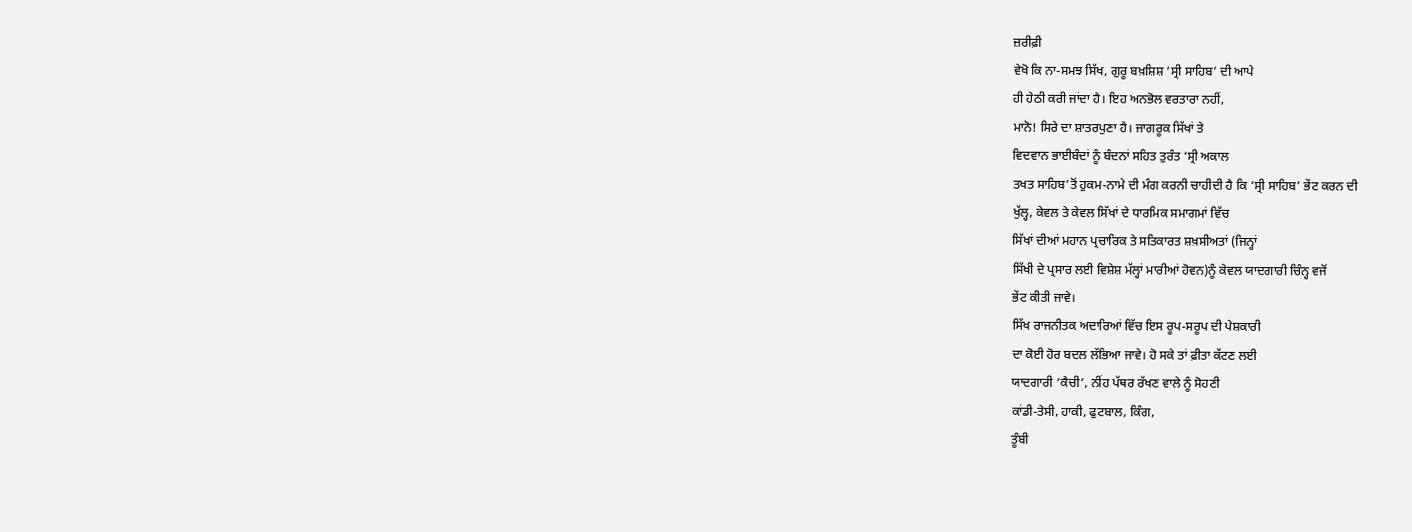ਜ਼ਰੀਫ਼ੀ
ਵੇਖੋ ਕਿ ਨਾ-ਸਮਝ ਸਿੱਖ, ਗੁਰੂ ਬਖ਼ਸ਼ਿਸ਼ ‘ਸ੍ਰੀ ਸਾਹਿਬ’ ਦੀ ਆਪੇ
ਹੀ ਹੇਠੀ ਕਰੀ ਜਾਂਦਾ ਹੈ। ਇਹ ਅਨਭੋਲ ਵਰਤਾਰਾ ਨਹੀਂ,
ਮਾਨੋ! ਸਿਰੇ ਦਾ ਸ਼ਾਤਰਪੁਣਾ ਹੈ। ਜਾਗਰੂਕ ਸਿੱਖਾਂ ਤੇ
ਵਿਦਵਾਨ ਭਾਈਬੰਦਾਂ ਨੂੰ ਬੰਦਨਾਂ ਸਹਿਤ ਤੁਰੰਤ ‘ਸ੍ਰੀ ਅਕਾਲ
ਤਖਤ ਸਾਹਿਬ’ਤੋਂ ਹੁਕਮ-ਨਾਮੇ ਦੀ ਮੰਗ ਕਰਨੀ ਚਾਹੀਦੀ ਹੈ ਕਿ ‘ਸ੍ਰੀ ਸਾਹਿਬ’ ਭੇਂਟ ਕਰਨ ਦੀ
ਖੁੱਲ੍ਹ, ਕੇਵਲ ਤੇ ਕੇਵਲ ਸਿੱਖਾਂ ਦੇ ਧਾਰਮਿਕ ਸਮਾਗਮਾਂ ਵਿੱਚ
ਸਿੱਖਾਂ ਦੀਆਂ ਮਹਾਨ ਪ੍ਰਚਾਰਿਕ ਤੇ ਸਤਿਕਾਰਤ ਸ਼ਖ਼ਸੀਅਤਾਂ (ਜਿਨ੍ਹਾਂ
ਸਿੱਖੀ ਦੇ ਪ੍ਰਸਾਰ ਲਈ ਵਿਸ਼ੇਸ਼ ਮੱਲ੍ਹਾਂ ਮਾਰੀਆਂ ਹੋਵਨ)ਨੂੰ ਕੇਵਲ ਯਾਦਗਾਰੀ ਚਿੰਨ੍ਹ ਵਜੋਂ
ਭੇਂਟ ਕੀਤੀ ਜਾਵੇ।
ਸਿੱਖ ਰਾਜਨੀਤਕ ਅਦਾਰਿਆਂ ਵਿੱਚ ਇਸ ਰੂਪ-ਸਰੂਪ ਦੀ ਪੇਸ਼ਕਾਰੀ
ਦਾ ਕੋਈ ਹੋਰ ਬਦਲ ਲੱਭਿਆ ਜਾਵੇ। ਹੋ ਸਕੇ ਤਾਂ ਫ਼ੀਤਾ ਕੱਟਣ ਲਈ
ਯਾਦਗਾਰੀ ‘ਕੈਚੀ’, ਨੀਂਹ ਪੱਥਰ ਰੱਖਣ ਵਾਲੇ ਨੂੰ ਸੋਹਣੀ
ਕਾਂਡੀ-ਤੇਸੀ, ਹਾਕੀ, ਫੁਟਬਾਲ, ਕਿੰਗ,
ਤੂੰਬੀ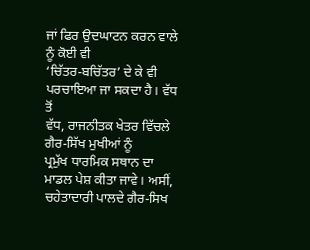ਜਾਂ ਫਿਰ ਉਦਘਾਟਨ ਕਰਨ ਵਾਲੇ ਨੂੰ ਕੋਈ ਵੀ
‘ਚਿੱਤਰ-ਬਚਿੱਤਰ’ ਦੇ ਕੇ ਵੀ ਪਰਚਾਇਆ ਜਾ ਸਕਦਾ ਹੈ। ਵੱਧ ਤੋਂ
ਵੱਧ, ਰਾਜਨੀਤਕ ਖੇਤਰ ਵਿੱਚਲੇ ਗੈਰ-ਸਿੱਖ ਮੁਖੀਆਂ ਨੂੰ
ਪ੍ਰਮੁੱਖ ਧਾਰਮਿਕ ਸਥਾਨ ਦਾ ਮਾਡਲ ਪੇਸ਼ ਕੀਤਾ ਜਾਵੇ। ਅਸੀਂ,
ਚਹੇਤਾਦਾਰੀ ਪਾਲਦੇ ਗੈਰ-ਸਿਖ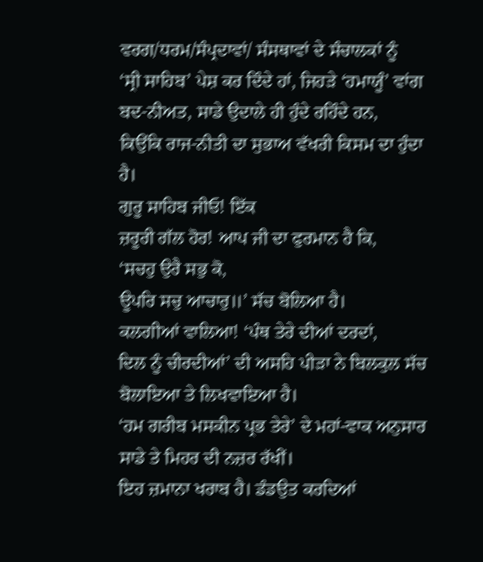ਵਰਗ/ਧਰਮ/ਸੰਪ੍ਰਦਾਵਾਂ/ ਸੰਸਥਾਵਾਂ ਦੇ ਸੰਚਾਲਕਾਂ ਨੂੰ
‘ਸ੍ਰੀ ਸਾਹਿਬ’ ਪੇਸ਼ ਕਰ ਦਿੰਦੇ ਹਾਂ, ਜਿਹੜੇ ‘ਹਮਾਯੂੰ’ ਵਾਂਗ
ਬਦ-ਨੀਅਤ, ਸਾਡੇ ਉਦਾਲੇ ਹੀ ਹੁੰਦੇ ਰਹਿੰਦੇ ਹਨ,
ਕਿਉਂਕਿ ਰਾਜ-ਨੀਤੀ ਦਾ ਸੁਭਾਅ ਵੱਖਰੀ ਕਿਸਮ ਦਾ ਹੁੰਦਾ ਹੈ।
ਗੁਰੂ ਸਾਹਿਬ ਜੀਓ! ਇੱਕ
ਜ਼ਰੂਰੀ ਗੱਲ ਹੋਰ! ਆਪ ਜੀ ਦਾ ਫੁਰਮਾਨ ਹੈ ਕਿ,
‘ਸਚਹੁ ਉਰੈ ਸਭੁ ਕੋ,
ਊਪਰਿ ਸਚੁ ਆਚਾਰੁ॥’ ਸੱਚ ਬੋਲਿਆ ਹੈ।
ਕਲਗੀਆਂ ਵਾਲਿਆ! ‘ਪੰਥ ਤੇਰੇ ਦੀਆਂ ਦਰਦਾਂ,
ਦਿਲ ਨੂੰ ਚੀਰਦੀਆਂ’ ਦੀ ਅਸਹਿ ਪੀੜਾ ਨੇ ਬਿਲਕੁਲ ਸੱਚ ਬੋਲਾਇਆ ਤੇ ਲਿਖਵਾਇਆ ਹੈ।
‘ਹਮ ਗਰੀਬ ਮਸਕੀਨ ਪ੍ਰਭ ਤੇਰੇ’ ਦੇ ਮਹਾਂ-ਵਾਕ ਅਨੁਸਾਰ ਸਾਡੇ ਤੇ ਮਿਹਰ ਦੀ ਨਜ਼ਰ ਰੱਖੀਂ।
ਇਹ ਜ਼ਮਾਨਾ ਖਰਾਬ ਹੈ। ਡੰਡਉਤ ਕਰਦਿਆਂ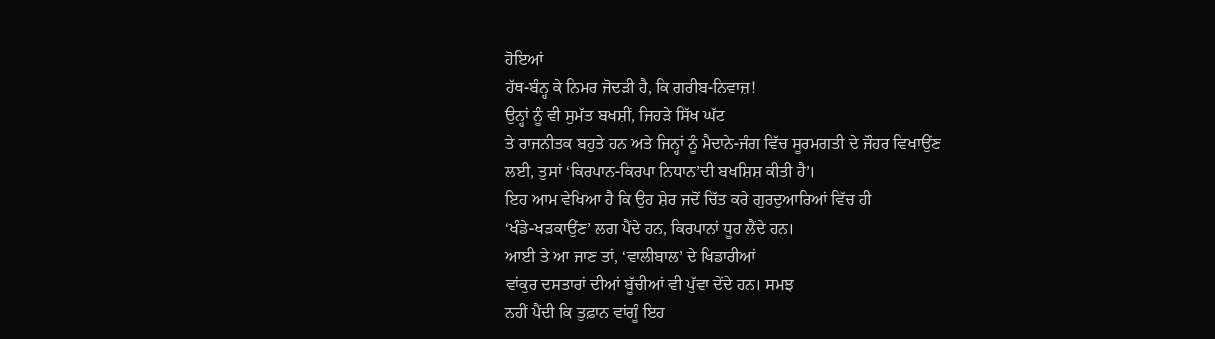ਹੋਇਆਂ
ਹੱਥ-ਬੰਨ੍ਹ ਕੇ ਨਿਮਰ ਜੋਦੜੀ ਹੈ, ਕਿ ਗਰੀਬ-ਨਿਵਾਜ਼!
ਉਨ੍ਹਾਂ ਨੂੰ ਵੀ ਸੁਮੱਤ ਬਖਸ਼ੀਂ, ਜਿਹੜੇ ਸਿੱਖ ਘੱਟ
ਤੇ ਰਾਜਨੀਤਕ ਬਹੁਤੇ ਹਨ ਅਤੇ ਜਿਨ੍ਹਾਂ ਨੂੰ ਮੈਦਾਨੇ-ਜੰਗ ਵਿੱਚ ਸੂਰਮਗਤੀ ਦੇ ਜੌਹਰ ਵਿਖਾਉਂਣ
ਲਈ, ਤੁਸਾਂ ‘ਕਿਰਪਾਨ-ਕਿਰਪਾ ਨਿਧਾਨ’ਦੀ ਬਖਸ਼ਿਸ਼ ਕੀਤੀ ਹੈ’।
ਇਹ ਆਮ ਵੇਖਿਆ ਹੈ ਕਿ ਉਹ ਸ਼ੇਰ ਜਦੋਂ ਚਿੱਤ ਕਰੇ ਗੁਰਦੁਆਰਿਆਂ ਵਿੱਚ ਹੀ
‘ਖੰਡੇ-ਖੜਕਾਉਂਣ’ ਲਗ ਪੈਂਦੇ ਹਨ, ਕਿਰਪਾਨਾਂ ਧੂਹ ਲੈਂਦੇ ਹਨ।
ਆਈ ਤੇ ਆ ਜਾਣ ਤਾਂ, ‘ਵਾਲੀਬਾਲ’ ਦੇ ਖਿਡਾਰੀਆਂ
ਵਾਂਕੁਰ ਦਸਤਾਰਾਂ ਦੀਆਂ ਬੂੱਚੀਆਂ ਵੀ ਪੁੱਵਾ ਦੇਂਦੇ ਹਨ। ਸਮਝ
ਨਹੀਂ ਪੈਂਦੀ ਕਿ ਤੁਫ਼ਾਨ ਵਾਂਗੂੰ ਇਹ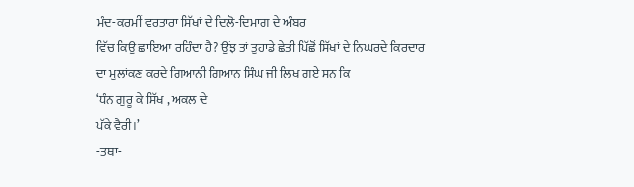ਮੰਦ-ਕਰਮੀਂ ਵਰਤਾਰਾ ਸਿੱਖਾਂ ਦੇ ਦਿਲੋ-ਦਿਮਾਗ ਦੇ ਅੰਬਰ
ਵਿੱਚ ਕਿਉ ਛਾਇਆ ਰਹਿੰਦਾ ਹੈ? ਉਂਝ ਤਾਂ ਤੁਹਾਡੇ ਛੇਤੀ ਪਿੱਛੋਂ ਸਿੱਖਾਂ ਦੇ ਨਿਘਰਦੇ ਕਿਰਦਾਰ
ਦਾ ਮੁਲਾਂਕਣ ਕਰਦੇ ਗਿਆਨੀ ਗਿਆਨ ਸਿੰਘ ਜੀ ਲਿਖ ਗਏ ਸਨ ਕਿ
‘ਧੰਨ ਗੁਰੂ ਕੇ ਸਿੱਖ , ਅਕਲ ਦੇ
ਪੱਕੇ ਵੈਰੀ।’
-ਤਥਾ-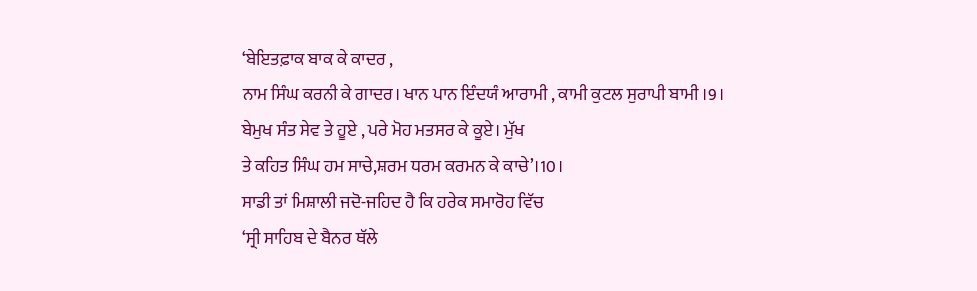‘ਬੇਇਤਫ਼ਾਕ ਬਾਕ ਕੇ ਕਾਦਰ ,
ਨਾਮ ਸਿੰਘ ਕਰਨੀ ਕੇ ਗਾਦਰ। ਖਾਨ ਪਾਨ ਇੰਦਯੰ ਆਰਾਮੀ , ਕਾਮੀ ਕੁਟਲ ਸੁਰਾਪੀ ਬਾਮੀ ।9।
ਬੇਮੁਖ ਸੰਤ ਸੇਵ ਤੇ ਹੂਏ , ਪਰੇ ਮੋਹ ਮਤਸਰ ਕੇ ਕੂਏ। ਮੁੱਖ
ਤੇ ਕਹਿਤ ਸਿੰਘ ਹਮ ਸਾਚੇ,ਸ਼ਰਮ ਧਰਮ ਕਰਮਨ ਕੇ ਕਾਚੇ’।10।
ਸਾਡੀ ਤਾਂ ਮਿਸ਼ਾਲੀ ਜਦੋ-ਜਹਿਦ ਹੈ ਕਿ ਹਰੇਕ ਸਮਾਰੋਹ ਵਿੱਚ
‘ਸ੍ਰੀ ਸਾਹਿਬ ਦੇ ਬੈਨਰ ਥੱਲੇ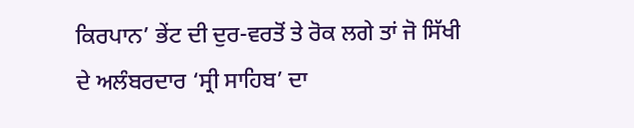ਕਿਰਪਾਨ’ ਭੇਂਟ ਦੀ ਦੁਰ-ਵਰਤੋਂ ਤੇ ਰੋਕ ਲਗੇ ਤਾਂ ਜੋ ਸਿੱਖੀ
ਦੇ ਅਲੰਬਰਦਾਰ ‘ਸ੍ਰੀ ਸਾਹਿਬ’ ਦਾ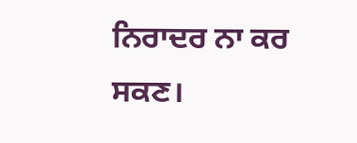ਨਿਰਾਦਰ ਨਾ ਕਰ ਸਕਣ।